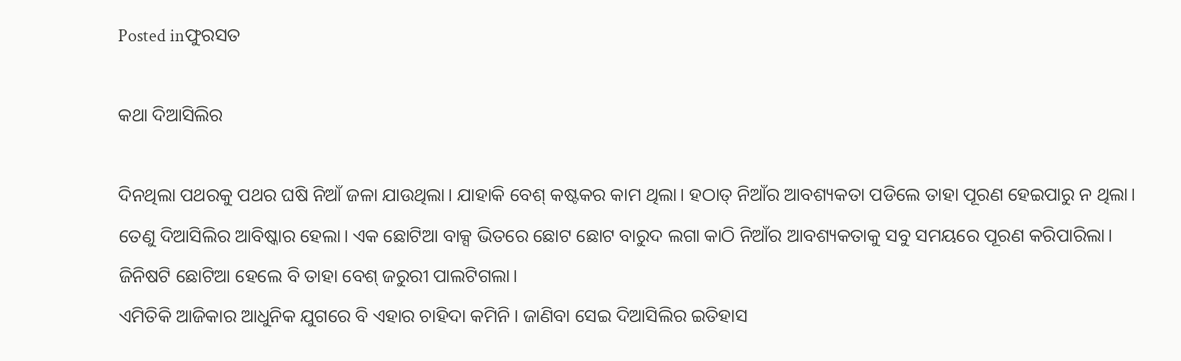Posted inଫୁରସତ

କଥା ଦିଆସିଲିର

ଦିନଥିଲା ପଥରକୁ ପଥର ଘଷି ନିଆଁ ଜଳା ଯାଉଥିଲା। ଯାହାକି ବେଶ୍‌ କଷ୍ଟକର କାମ ଥିଲା। ହଠାତ୍‌ ନିଆଁର ଆବଶ୍ୟକତା ପଡିଲେ ତାହା ପୂରଣ ହେଇପାରୁ ନ ଥିଲା। ତେଣୁ ଦିଆସିଲିର ଆବିଷ୍କାର ହେଲା। ଏକ ଛୋଟିଆ ବାକ୍ସ ଭିତରେ ଛୋଟ ଛୋଟ ବାରୁଦ ଲଗା କାଠି ନିଆଁର ଆବଶ୍ୟକତାକୁ ସବୁ ସମୟରେ ପୂରଣ କରିପାରିଲା। ଜିନିଷଟି ଛୋଟିଆ ହେଲେ ବି ତାହା ବେଶ୍‌ ଜରୁରୀ ପାଲଟିଗଲା।
ଏମିତିକି ଆଜିକାର ଆଧୁନିକ ଯୁଗରେ ବି ଏହାର ଚାହିଦା କମିନି। ଜାଣିବା ସେଇ ଦିଆସିଲିର ଇତିହାସ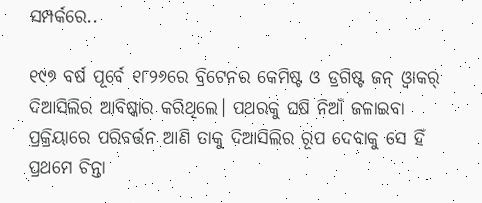ସମ୍ପର୍କରେ..

୧୯୭ ବର୍ଷ ପୂର୍ବେ ୧୮୨୬ରେ ବ୍ରିଟେନର କେମିଷ୍ଟ ଓ ଡ୍ରଗିଷ୍ଟ ଜନ୍‌ ଓ୍ବାକର୍‌ ଦିଆସିଲିର ଆବିଷ୍କାର କରିଥିଲେ। ପଥରକୁ ଘଷି ନିଆଁ ଜଳାଇବା ପ୍ରକ୍ରିୟାରେ ପରିବର୍ତ୍ତନ ଆଣି ତାକୁ ଦିଆସିଲିର ରୂପ ଦେବାକୁ ସେ ହିଁ ପ୍ରଥମେ ଚିନ୍ତା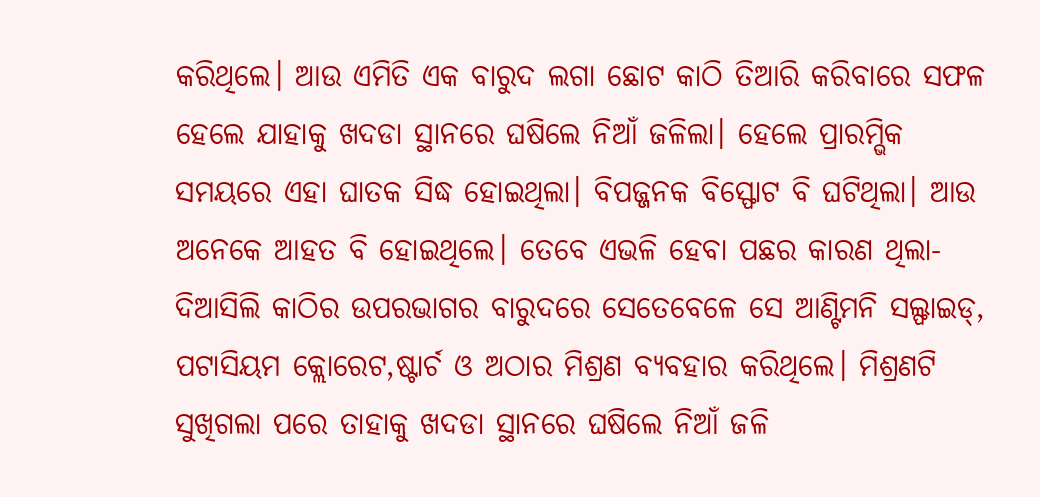କରିଥିଲେ। ଆଉ ଏମିତି ଏକ ବାରୁଦ ଲଗା ଛୋଟ କାଠି ତିଆରି କରିବାରେ ସଫଳ ହେଲେ ଯାହାକୁ ଖଦଡା ସ୍ଥାନରେ ଘଷିଲେ ନିଆଁ ଜଳିଲା। ହେଲେ ପ୍ରାରମ୍ଭିକ ସମୟରେ ଏହା ଘାତକ ସିଦ୍ଧ ହୋଇଥିଲା। ବିପଜ୍ଜନକ ବିସ୍ଫୋଟ ବି ଘଟିଥିଲା। ଆଉ ଅନେକେ ଆହତ ବି ହୋଇଥିଲେ। ତେବେ ଏଭଳି ହେବା ପଛର କାରଣ ଥିଲା- ଦିଆସିଲି କାଠିର ଉପରଭାଗର ବାରୁଦରେ ସେତେବେଳେ ସେ ଆଣ୍ଟିମନି ସଲ୍ଫାଇଡ୍‌, ପଟାସିୟମ କ୍ଲୋରେଟ,ଷ୍ଟାର୍ଚ ଓ ଅଠାର ମିଶ୍ରଣ ବ୍ୟବହାର କରିଥିଲେ। ମିଶ୍ରଣଟି ସୁଖିଗଲା ପରେ ତାହାକୁ ଖଦଡା ସ୍ଥାନରେ ଘଷିଲେ ନିଆଁ ଜଳି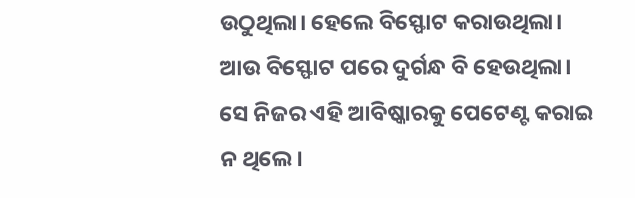ଉଠୁଥିଲା। ହେଲେ ବିସ୍ଫୋଟ କରାଉଥିଲା। ଆଉ ବିସ୍ଫୋଟ ପରେ ଦୁର୍ଗନ୍ଧ ବି ହେଉଥିଲା। ସେ ନିଜର ଏହି ଆବିଷ୍କାରକୁ ପେଟେଣ୍ଟ କରାଇ ନ ଥିଲେ।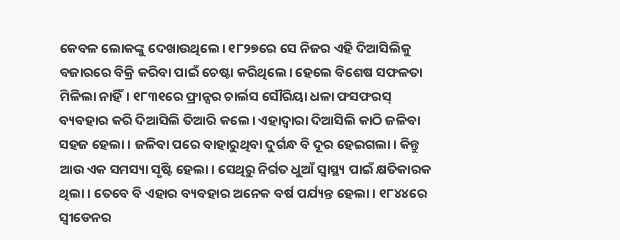କେବଳ ଲୋକଙ୍କୁ ଦେଖାଉଥିଲେ। ୧୮୨୭ରେ ସେ ନିଜର ଏହି ଦିଆସିଲିକୁ ବଜାରରେ ବିକ୍ରି କରିବା ପାଇଁ ଚେଷ୍ଟା କରିଥିଲେ। ହେଲେ ବିଶେଷ ସଫଳତା ମିଳିଲା ନାହିଁ। ୧୮୩୧ରେ ଫ୍ରାନ୍ସର ଚାର୍ଲସ ସୌରିୟା ଧଳା ଫସଫରସ୍‌ ବ୍ୟବହାର କରି ଦିଆସିଲି ତିଆରି କଲେ। ଏହାଦ୍ୱାରା ଦିଆସିଲି କାଠି ଜଳିବା ସହଜ ହେଲା। ଜଳିବା ପରେ ବାହାରୁଥିବା ଦୁର୍ଗନ୍ଧ ବି ଦୂର ହେଇଗଲା। କିନ୍ତୁ ଆଉ ଏକ ସମସ୍ୟା ସୃଷ୍ଟି ହେଲା। ସେଥିରୁ ନିର୍ଗତ ଧୁଆଁ ସ୍ବାସ୍ଥ୍ୟ ପାଇଁ କ୍ଷତିକାରକ ଥିଲା। ତେବେ ବି ଏହାର ବ୍ୟବହାର ଅନେକ ବର୍ଷ ପର୍ଯ୍ୟନ୍ତ ହେଲା। ୧୮୪୪ରେ ସ୍ବୀଡେନର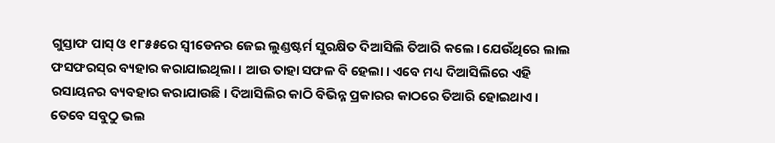ଗୁସ୍ତାଫ ପାସ୍‌ ଓ ୧୮୫୫ରେ ସ୍ବୀଡେନର ଜେଇ ଲୁଣ୍ଡଷ୍ଟର୍ମ ସୁରକ୍ଷିତ ଦିଆସିଲି ତିଆରି କଲେ। ଯେଉଁଥିରେ ଲାଲ ଫସଫରସ୍‌ର ବ୍ୟହାର କରାଯାଇଥିଲା। ଆଉ ତାହା ସଫଳ ବି ହେଲା। ଏବେ ମଧ୍ୟ ଦିଆସିଲିରେ ଏହି ରସାୟନର ବ୍ୟବହାର କରାଯାଉଛି। ଦିଆସିଲିର କାଠି ବିଭିନ୍ନ ପ୍ରକାରର କାଠରେ ତିଆରି ହୋଇଥାଏ। ତେବେ ସବୁଠୁ ଭଲ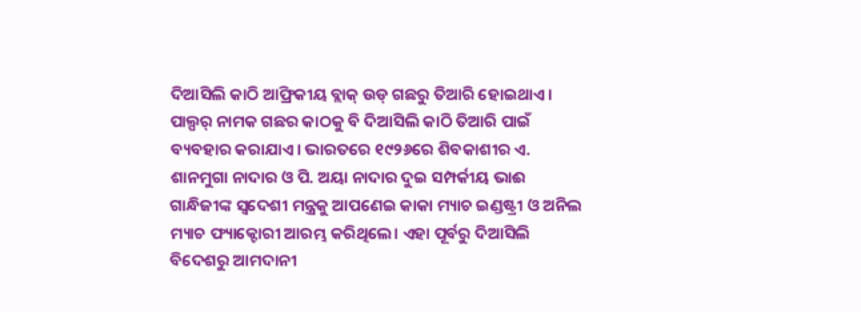ଦିଆସିଲି କାଠି ଆଫ୍ରିକୀୟ ବ୍ଲାକ୍‌ ଉଡ୍‌ ଗଛରୁ ତିଆରି ହୋଇଥାଏ। ପାଲ୍ପର୍‌ ନାମକ ଗଛର କାଠକୁ ବି ଦିଆସିଲି କାଠି ତିଆରି ପାଇଁ ବ୍ୟବହାର କରାଯାଏ। ଭାରତରେ ୧୯୨୬ରେ ଶିବକାଶୀର ଏ. ଶାନମୁଗା ନାଦାର ଓ ପି. ଅୟା ନାଦାର ଦୁଇ ସମ୍ପର୍କୀୟ ଭାଈ ଗାନ୍ଧିଜୀଙ୍କ ସ୍ବଦେଶୀ ମନ୍ତ୍ରକୁ ଆପଣେଇ କାକା ମ୍ୟାଚ ଇଣ୍ଡଷ୍ଟ୍ରୀ ଓ ଅନିଲ ମ୍ୟାଚ ଫ୍ୟାକ୍ଟୋରୀ ଆରମ୍ଭ କରିଥିଲେ। ଏହା ପୂର୍ବରୁ ଦିଆସିଲି ବିଦେଶରୁ ଆମଦାନୀ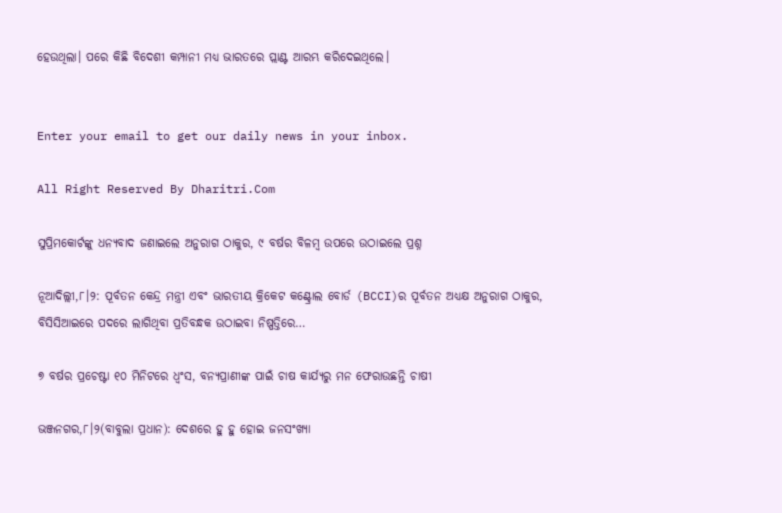ହେଉଥିଲା। ପରେ କିଛି ବିଦେଶୀ କମ୍ପାନୀ ମଧ୍ୟ ଭାରତରେ ପ୍ଲାଣ୍ଟ ଆରମ୍ଭ କରିଦେଇଥିଲେ।


Enter your email to get our daily news in your inbox.

All Right Reserved By Dharitri.Com

ସୁପ୍ରିମକୋର୍ଟଙ୍କୁ ଧନ୍ୟବାଦ ଜଣାଇଲେ ଅନୁରାଗ ଠାକୁର, ୯ ବର୍ଷର ବିଳମ୍ବ ଉପରେ ଉଠାଇଲେ ପ୍ରଶ୍ନ

ନୂଆଦିଲ୍ଲୀ,୮।୨: ପୂର୍ବତନ କେନ୍ଦ୍ର ମନ୍ତ୍ରୀ ଏବଂ ଭାରତୀୟ କ୍ରିକେଟ କଣ୍ଟ୍ରୋଲ ବୋର୍ଡ (BCCI)ର ପୂର୍ବତନ ଅଧ୍ୟକ୍ଷ ଅନୁରାଗ ଠାକୁର, ବିସିସିଆଇରେ ପଦରେ ଲାଗିଥିବା ପ୍ରତିବନ୍ଧକ ଉଠାଇବା ନିଷ୍ପତ୍ତିରେ…

୭ ବର୍ଷର ପ୍ରଚେଷ୍ଟା ୧୦ ମିନିଟରେ ଧ୍ଵଂସ, ବନ୍ୟପ୍ରାଣୀଙ୍କ ପାଇଁ ଚାଷ କାର୍ଯ୍ୟରୁ ମନ ଫେରାଉଛନ୍ତି ଚାଷୀ

ଭଞ୍ଜନଗର,୮।୨(ବାବୁଲା ପ୍ରଧାନ): ଦେଶରେ ହୁ ହୁ ହୋଇ ଜନସଂଖ୍ୟା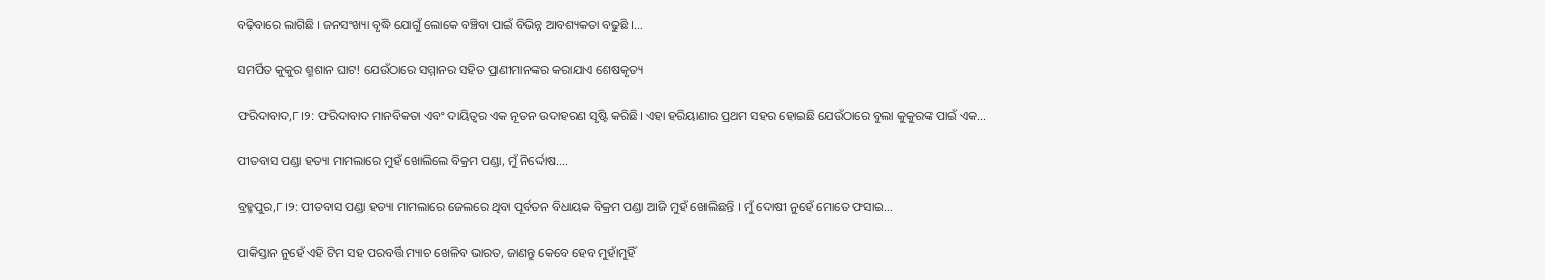ବଢ଼ିବାରେ ଲାଗିଛି । ଜନସଂଖ୍ୟା ବୃଦ୍ଧି ଯୋଗୁଁ ଲୋକେ ବଞ୍ଚିବା ପାଇଁ ବିଭିନ୍ନ ଆବଶ୍ୟକତା ବଢୁଛି ।…

ସମର୍ପିତ କୁକୁର ଶ୍ମଶାନ ଘାଟ! ଯେଉଁଠାରେ ସମ୍ମାନର ସହିତ ପ୍ରାଣୀମାନଙ୍କର କରାଯାଏ ଶେଷକୃତ୍ୟ

ଫରିଦାବାଦ,୮।୨: ଫରିଦାବାଦ ମାନବିକତା ଏବଂ ଦାୟିତ୍ୱର ଏକ ନୂତନ ଉଦାହରଣ ସୃଷ୍ଟି କରିଛି। ଏହା ହରିୟାଣାର ପ୍ରଥମ ସହର ହୋଇଛି ଯେଉଁଠାରେ ବୁଲା କୁକୁରଙ୍କ ପାଇଁ ଏକ…

ପୀତବାସ ପଣ୍ଡା ହତ୍ୟା ମାମଲାରେ ମୁହଁ ଖୋଲିଲେ ବିକ୍ରମ ପଣ୍ଡା, ମୁଁ ନିର୍ଦ୍ଦୋଷ….

ବ୍ରହ୍ମପୁର,୮।୨: ପୀତବାସ ପଣ୍ଡା ହତ୍ୟା ମାମଲାରେ ଜେଲରେ ଥିବା ପୂର୍ବତନ ବିଧାୟକ ବିକ୍ରମ ପଣ୍ଡା ଆଜି ମୁହଁ ଖୋଲିଛନ୍ତି । ମୁଁ ଦୋଷୀ ନୁହେଁ ମୋତେ ଫସାଇ…

ପାକିସ୍ତାନ ନୁହେଁ ଏହି ଟିମ ସହ ପରବର୍ତ୍ତି ମ୍ୟାଚ ଖେଳିବ ଭାରତ, ଜାଣନ୍ତୁ କେବେ ହେବ ମୁହାଁମୁହିଁ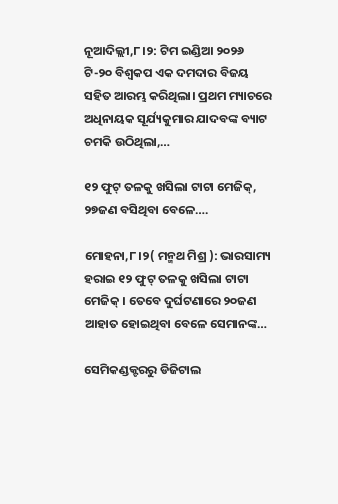ନୂଆଦିଲ୍ଲୀ,୮।୨: ଟିମ ଇଣ୍ଡିଆ ୨୦୨୬ ଟି-୨୦ ବିଶ୍ୱକପ ଏକ ଦମଦାର ବିଜୟ ସହିତ ଆରମ୍ଭ କରିଥିଲା। ପ୍ରଥମ ମ୍ୟାଚରେ ଅଧିନାୟକ ସୂର୍ଯ୍ୟକୁମାର ଯାଦବଙ୍କ ବ୍ୟାଟ ଚମକି ଉଠିଥିଲା,…

୧୨ ଫୁଟ୍ ତଳକୁ ଖସିଲା ଟାଟା ମେଜିକ୍, ୨୭ଜଣ ବସିଥିବା ବେଳେ….

ମୋହନା,୮।୨( ମନ୍ମଥ ମିଶ୍ର ): ଭାରସାମ୍ୟ ହରାଇ ୧୨ ଫୁଟ୍ ତଳକୁ ଖସିଲା ଟାଟା ମେଜିକ୍ । ତେବେ ଦୁର୍ଘଟଣାରେ ୨୦ଜଣ ଆହାତ ହୋଇଥିବା ବେଳେ ସେମାନଙ୍କ…

ସେମିକଣ୍ଡକ୍ଟରରୁ ଡିଜିଟାଲ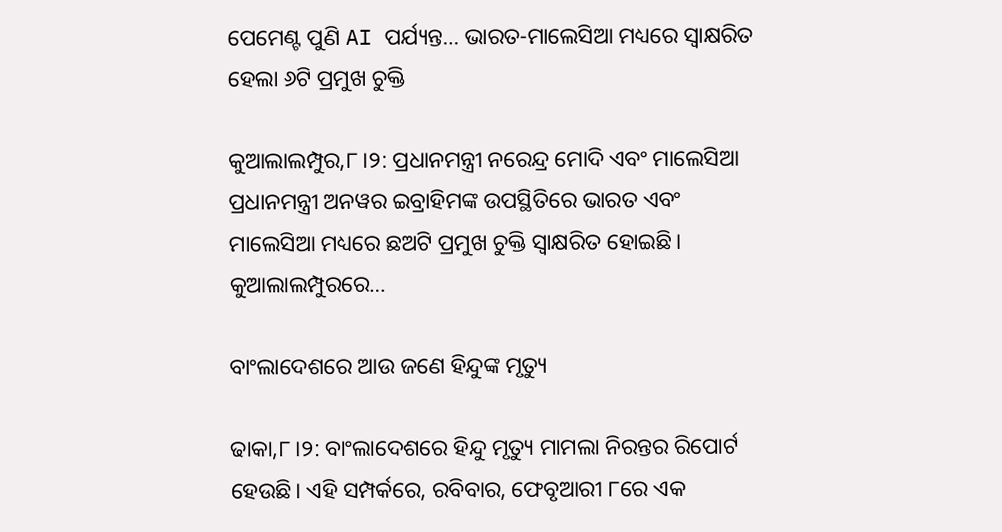ପେମେଣ୍ଟ ପୁଣି AI ପର୍ଯ୍ୟନ୍ତ… ଭାରତ-ମାଲେସିଆ ମଧ୍ୟରେ ସ୍ବାକ୍ଷରିତ ହେଲା ୬ଟି ପ୍ରମୁଖ ଚୁକ୍ତି

କୁଆଲାଲମ୍ପୁର,୮।୨: ପ୍ରଧାନମନ୍ତ୍ରୀ ନରେନ୍ଦ୍ର ମୋଦି ଏବଂ ମାଲେସିଆ ପ୍ରଧାନମନ୍ତ୍ରୀ ଅନୱର ଇବ୍ରାହିମଙ୍କ ଉପସ୍ଥିତିରେ ଭାରତ ଏବଂ ମାଲେସିଆ ମଧ୍ୟରେ ଛଅଟି ପ୍ରମୁଖ ଚୁକ୍ତି ସ୍ବାକ୍ଷରିତ ହୋଇଛି। କୁଆଲାଲମ୍ପୁରରେ…

ବାଂଲାଦେଶରେ ଆଉ ଜଣେ ହିନ୍ଦୁଙ୍କ ମୃତ୍ୟୁ

ଢାକା,୮।୨: ବାଂଲାଦେଶରେ ହିନ୍ଦୁ ମୃତ୍ୟୁ ମାମଲା ନିରନ୍ତର ରିପୋର୍ଟ ହେଉଛି। ଏହି ସମ୍ପର୍କରେ, ରବିବାର, ଫେବୃଆରୀ ୮ରେ ଏକ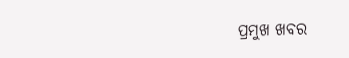ପ୍ରମୁଖ ଖବର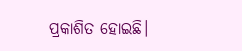ପ୍ରକାଶିତ ହୋଇଛି।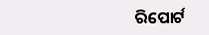ରିପୋର୍ଟ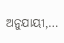ଅନୁଯାୟୀ,…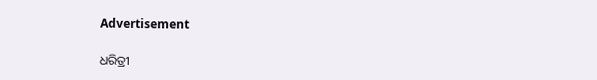Advertisement

ଧରିତ୍ରୀ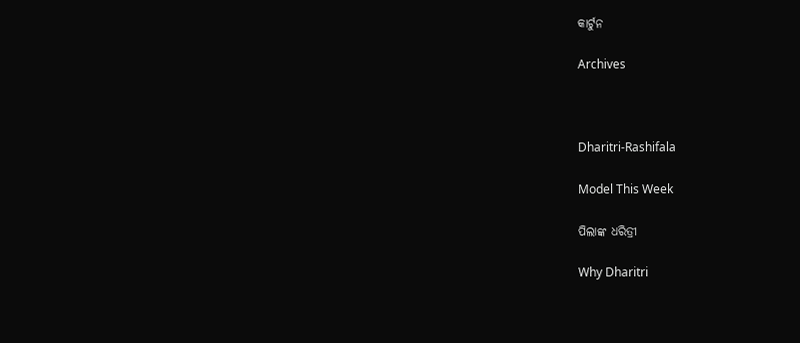କାର୍ଟୁନ

Archives



Dharitri-Rashifala

Model This Week

ପିଲାଙ୍କ ଧରିତ୍ରୀ

Why Dharitri